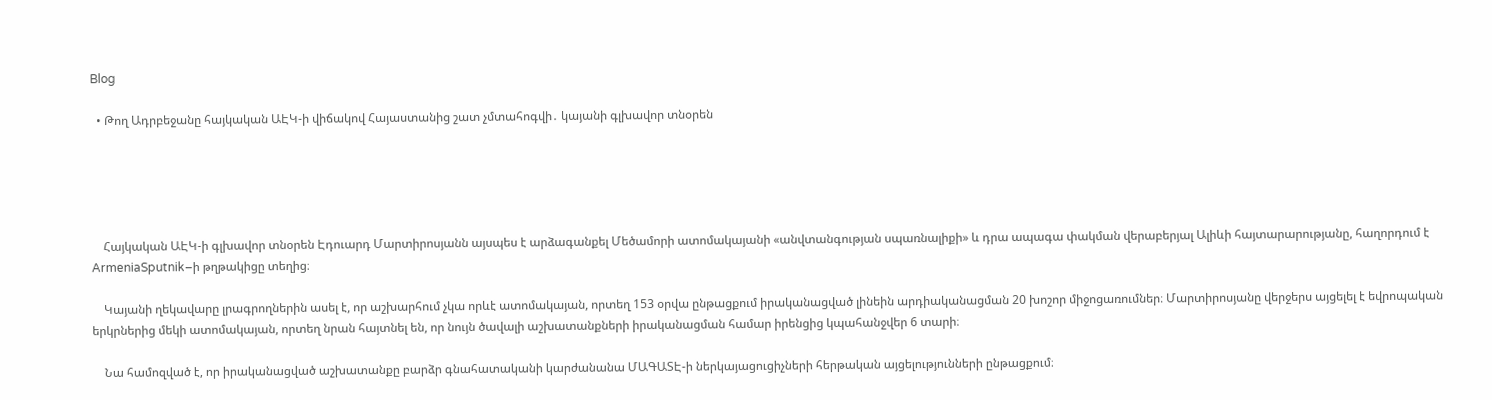Blog

  • Թող Ադրբեջանը հայկական ԱԷԿ-ի վիճակով Հայաստանից շատ չմտահոգվի․ կայանի գլխավոր տնօրեն





    Հայկական ԱԷԿ-ի գլխավոր տնօրեն Էդուարդ Մարտիրոսյանն այսպես է արձագանքել Մեծամորի ատոմակայանի «անվտանգության սպառնալիքի» և դրա ապագա փակման վերաբերյալ Ալիևի հայտարարությանը, հաղորդում է ArmeniaSputnik–ի թղթակիցը տեղից։

    Կայանի ղեկավարը լրագրողներին ասել է, որ աշխարհում չկա որևէ ատոմակայան, որտեղ 153 օրվա ընթացքում իրականացված լինեին արդիականացման 20 խոշոր միջոցառումներ։ Մարտիրոսյանը վերջերս այցելել է եվրոպական երկրներից մեկի ատոմակայան, որտեղ նրան հայտնել են, որ նույն ծավալի աշխատանքների իրականացման համար իրենցից կպահանջվեր 6 տարի։

    Նա համոզված է, որ իրականացված աշխատանքը բարձր գնահատականի կարժանանա ՄԱԳԱՏԷ-ի ներկայացուցիչների հերթական այցելությունների ընթացքում։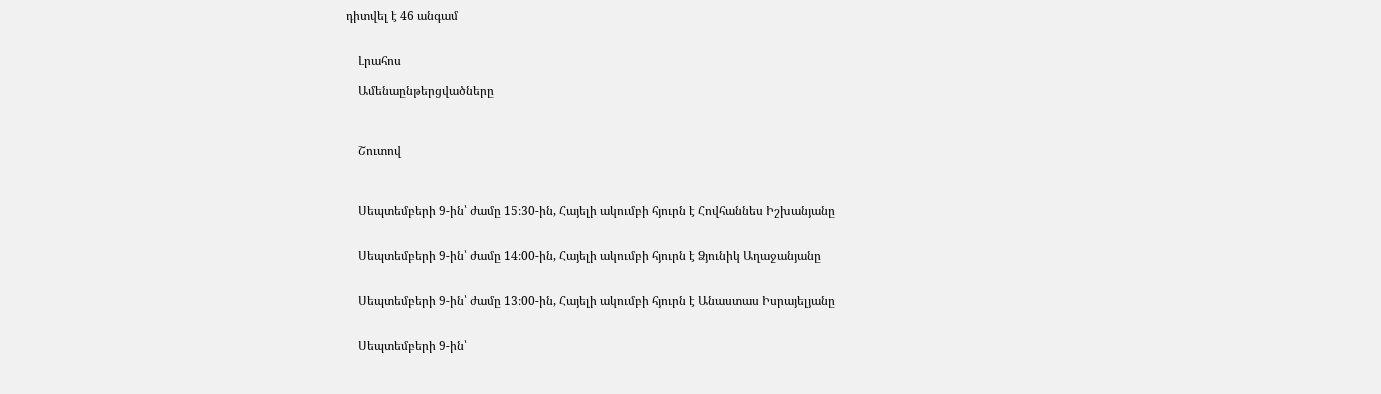դիտվել է 46 անգամ


    Լրահոս

    Ամենաընթերցվածները



    Շուտով



    Սեպտեմբերի 9-ին՝ ժամը 15։30-ին, Հայելի ակումբի հյուրն է Հովհաննես Իշխանյանը


    Սեպտեմբերի 9-ին՝ ժամը 14։00-ին, Հայելի ակումբի հյուրն է Ձյունիկ Աղաջանյանը


    Սեպտեմբերի 9-ին՝ ժամը 13։00-ին, Հայելի ակումբի հյուրն է Անաստաս Իսրայելյանը


    Սեպտեմբերի 9-ին՝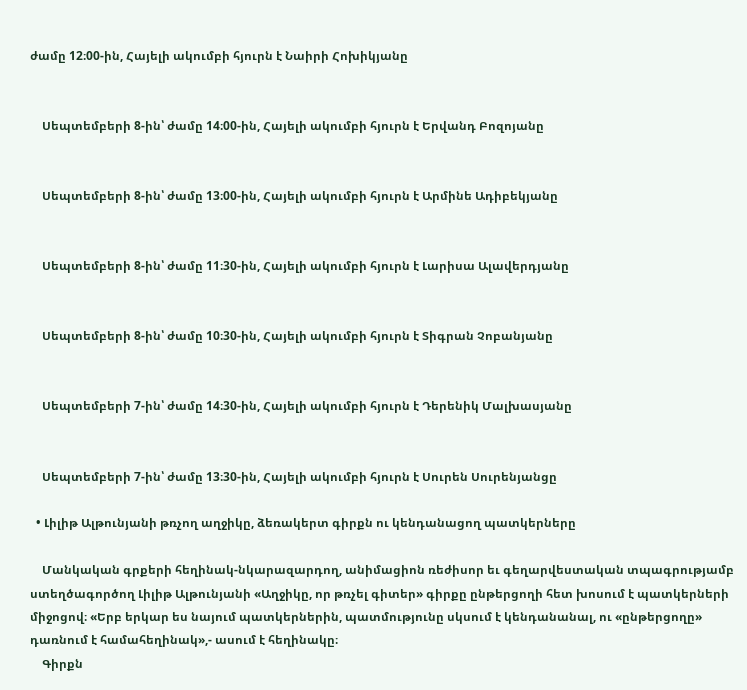ժամը 12։00-ին, Հայելի ակումբի հյուրն է Նաիրի Հոխիկյանը


    Սեպտեմբերի 8-ին՝ ժամը 14։00-ին, Հայելի ակումբի հյուրն է Երվանդ Բոզոյանը


    Սեպտեմբերի 8-ին՝ ժամը 13։00-ին, Հայելի ակումբի հյուրն է Արմինե Ադիբեկյանը


    Սեպտեմբերի 8-ին՝ ժամը 11։30-ին, Հայելի ակումբի հյուրն է Լարիսա Ալավերդյանը


    Սեպտեմբերի 8-ին՝ ժամը 10։30-ին, Հայելի ակումբի հյուրն է Տիգրան Չոբանյանը


    Սեպտեմբերի 7-ին՝ ժամը 14։30-ին, Հայելի ակումբի հյուրն է Դերենիկ Մալխասյանը


    Սեպտեմբերի 7-ին՝ ժամը 13։30-ին, Հայելի ակումբի հյուրն է Սուրեն Սուրենյանցը

  • Լիլիթ Ալթունյանի թռչող աղջիկը, ձեռակերտ գիրքն ու կենդանացող պատկերները

    Մանկական գրքերի հեղինակ-նկարազարդող, անիմացիոն ռեժիսոր եւ գեղարվեստական տպագրությամբ ստեղծագործող Լիլիթ Ալթունյանի «Աղջիկը, որ թռչել գիտեր» գիրքը ընթերցողի հետ խոսում է պատկերների միջոցով։ «Երբ երկար ես նայում պատկերներին, պատմությունը սկսում է կենդանանալ, ու «ընթերցողը» դառնում է համահեղինակ»,- ասում է հեղինակը։
    Գիրքն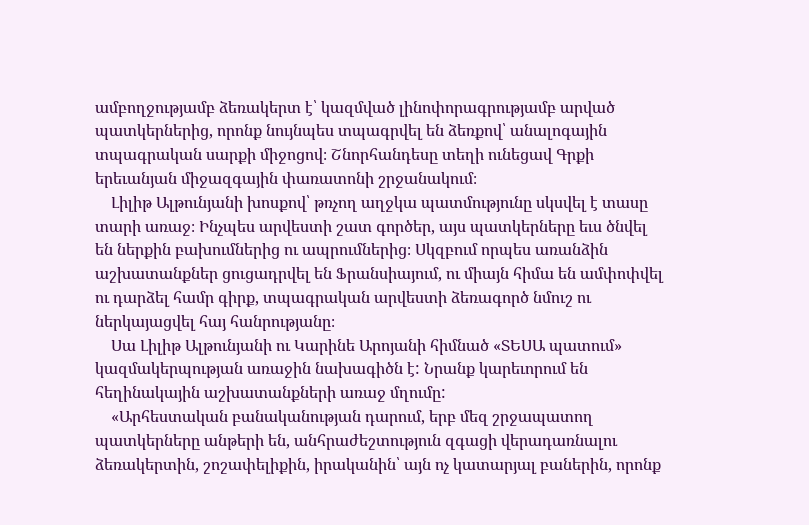ամբողջությամբ ձեռակերտ է՝ կազմված լինոփորագրությամբ արված պատկերներից, որոնք նույնպես տպագրվել են ձեռքով՝ անալոգային տպագրական սարքի միջոցով։ Շնորհանդեսը տեղի ունեցավ Գրքի երեւանյան միջազգային փառատոնի շրջանակում։
    Լիլիթ Ալթունյանի խոսքով՝ թռչող աղջկա պատմությունը սկսվել է տասը տարի առաջ։ Ինչպես արվեստի շատ գործեր, այս պատկերները եւս ծնվել են ներքին բախումներից ու ապրումներից։ Սկզբում որպես առանձին աշխատանքներ ցուցադրվել են Ֆրանսիայում, ու միայն հիմա են ամփոփվել ու դարձել համր գիրք, տպագրական արվեստի ձեռագործ նմուշ ու ներկայացվել հայ հանրությանը։
    Սա Լիլիթ Ալթունյանի ու Կարինե Արոյանի հիմնած «ՏԵՍԱ պատում» կազմակերպության առաջին նախագիծն է: Նրանք կարեւորում են հեղինակային աշխատանքների առաջ մղումը:
    «Արհեստական բանականության դարում, երբ մեզ շրջապատող պատկերները անթերի են, անհրաժեշտություն զգացի վերադառնալու ձեռակերտին, շոշափելիքին, իրականին՝ այն ոչ կատարյալ բաներին, որոնք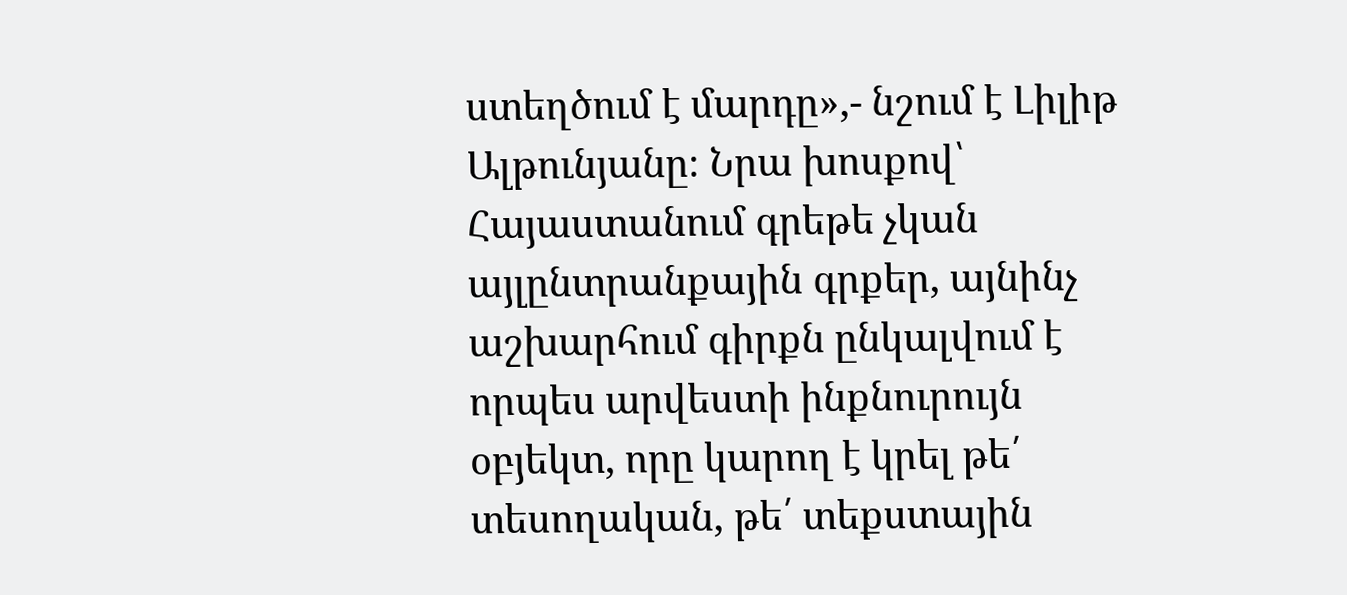ստեղծում է մարդը»,- նշում է Լիլիթ Ալթունյանը։ Նրա խոսքով՝ Հայաստանում գրեթե չկան այլընտրանքային գրքեր, այնինչ աշխարհում գիրքն ընկալվում է որպես արվեստի ինքնուրույն օբյեկտ, որը կարող է կրել թե՛ տեսողական, թե՛ տեքստային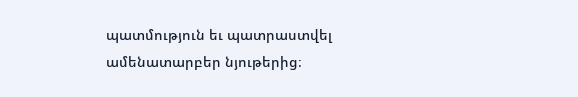պատմություն եւ պատրաստվել ամենատարբեր նյութերից։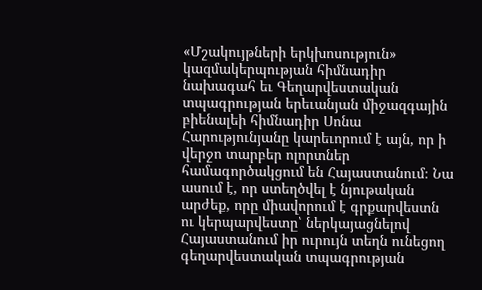«Մշակույթների երկխոսություն» կազմակերպության հիմնադիր նախագահ եւ Գեղարվեստական տպագրության երեւանյան միջազգային բիենալեի հիմնադիր Սոնա Հարությունյանը կարեւորում է այն, որ ի վերջո տարբեր ոլորտներ համագործակցում են Հայաստանում։ Նա ասում է, որ ստեղծվել է նյութական արժեք, որը միավորում է գրքարվեստն ու կերպարվեստը՝ ներկայացնելով Հայաստանում իր ուրույն տեղն ունեցող գեղարվեստական տպագրության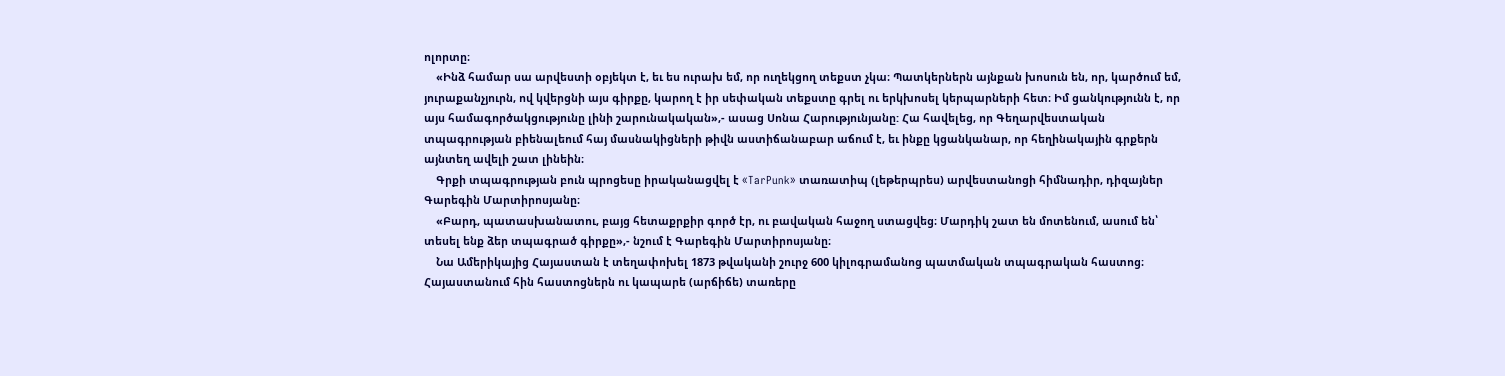ոլորտը։
    «Ինձ համար սա արվեստի օբյեկտ է, եւ ես ուրախ եմ, որ ուղեկցող տեքստ չկա։ Պատկերներն այնքան խոսուն են, որ, կարծում եմ, յուրաքանչյուրն, ով կվերցնի այս գիրքը, կարող է իր սեփական տեքստը գրել ու երկխոսել կերպարների հետ։ Իմ ցանկությունն է, որ այս համագործակցությունը լինի շարունակական»,- ասաց Սոնա Հարությունյանը: Հա հավելեց, որ Գեղարվեստական տպագրության բիենալեում հայ մասնակիցների թիվն աստիճանաբար աճում է, եւ ինքը կցանկանար, որ հեղինակային գրքերն այնտեղ ավելի շատ լինեին։
    Գրքի տպագրության բուն պրոցեսը իրականացվել է «TarPunk» տառատիպ (լեթերպրես) արվեստանոցի հիմնադիր, դիզայներ Գարեգին Մարտիրոսյանը։
    «Բարդ, պատասխանատու, բայց հետաքրքիր գործ էր, ու բավական հաջող ստացվեց։ Մարդիկ շատ են մոտենում, ասում են՝ տեսել ենք ձեր տպագրած գիրքը»,- նշում է Գարեգին Մարտիրոսյանը։
    Նա Ամերիկայից Հայաստան է տեղափոխել 1873 թվականի շուրջ 600 կիլոգրամանոց պատմական տպագրական հաստոց։ Հայաստանում հին հաստոցներն ու կապարե (արճիճե) տառերը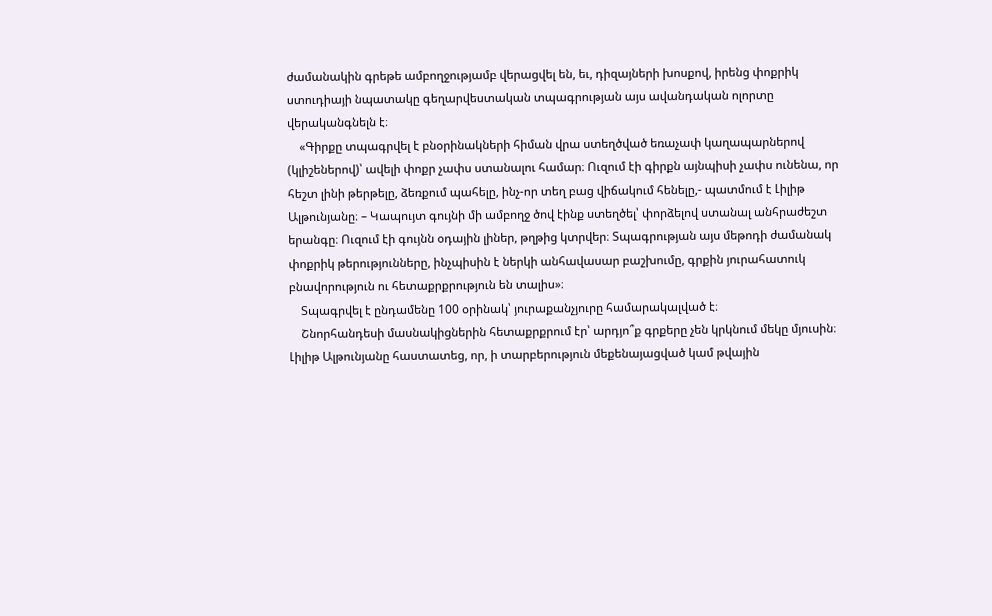ժամանակին գրեթե ամբողջությամբ վերացվել են, եւ, դիզայների խոսքով, իրենց փոքրիկ ստուդիայի նպատակը գեղարվեստական տպագրության այս ավանդական ոլորտը վերականգնելն է։
    «Գիրքը տպագրվել է բնօրինակների հիման վրա ստեղծված եռաչափ կաղապարներով (կլիշեներով)՝ ավելի փոքր չափս ստանալու համար։ Ուզում էի գիրքն այնպիսի չափս ունենա, որ հեշտ լինի թերթելը, ձեռքում պահելը, ինչ-որ տեղ բաց վիճակում հենելը,- պատմում է Լիլիթ Ալթունյանը։ – Կապույտ գույնի մի ամբողջ ծով էինք ստեղծել՝ փորձելով ստանալ անհրաժեշտ երանգը։ Ուզում էի գույնն օդային լիներ, թղթից կտրվեր։ Տպագրության այս մեթոդի ժամանակ փոքրիկ թերությունները, ինչպիսին է ներկի անհավասար բաշխումը, գրքին յուրահատուկ բնավորություն ու հետաքրքրություն են տալիս»։
    Տպագրվել է ընդամենը 100 օրինակ՝ յուրաքանչյուրը համարակալված է։
    Շնորհանդեսի մասնակիցներին հետաքրքրում էր՝ արդյո՞ք գրքերը չեն կրկնում մեկը մյուսին։ Լիլիթ Ալթունյանը հաստատեց, որ, ի տարբերություն մեքենայացված կամ թվային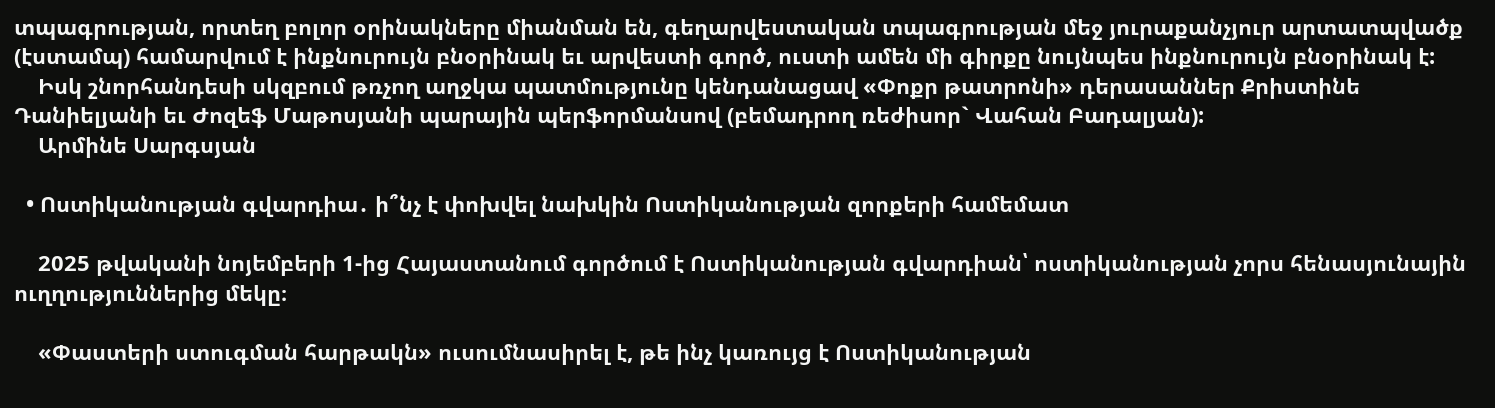տպագրության, որտեղ բոլոր օրինակները միանման են, գեղարվեստական տպագրության մեջ յուրաքանչյուր արտատպվածք (էստամպ) համարվում է ինքնուրույն բնօրինակ եւ արվեստի գործ, ուստի ամեն մի գիրքը նույնպես ինքնուրույն բնօրինակ է:
    Իսկ շնորհանդեսի սկզբում թռչող աղջկա պատմությունը կենդանացավ «Փոքր թատրոնի» դերասաններ Քրիստինե Դանիելյանի եւ Ժոզեֆ Մաթոսյանի պարային պերֆորմանսով (բեմադրող ռեժիսոր` Վահան Բադալյան):
    Արմինե Սարգսյան

  • Ոստիկանության գվարդիա․ ի՞նչ է փոխվել նախկին Ոստիկանության զորքերի համեմատ

    2025 թվականի նոյեմբերի 1-ից Հայաստանում գործում է Ոստիկանության գվարդիան՝ ոստիկանության չորս հենասյունային ուղղություններից մեկը։

    «Փաստերի ստուգման հարթակն» ուսումնասիրել է, թե ինչ կառույց է Ոստիկանության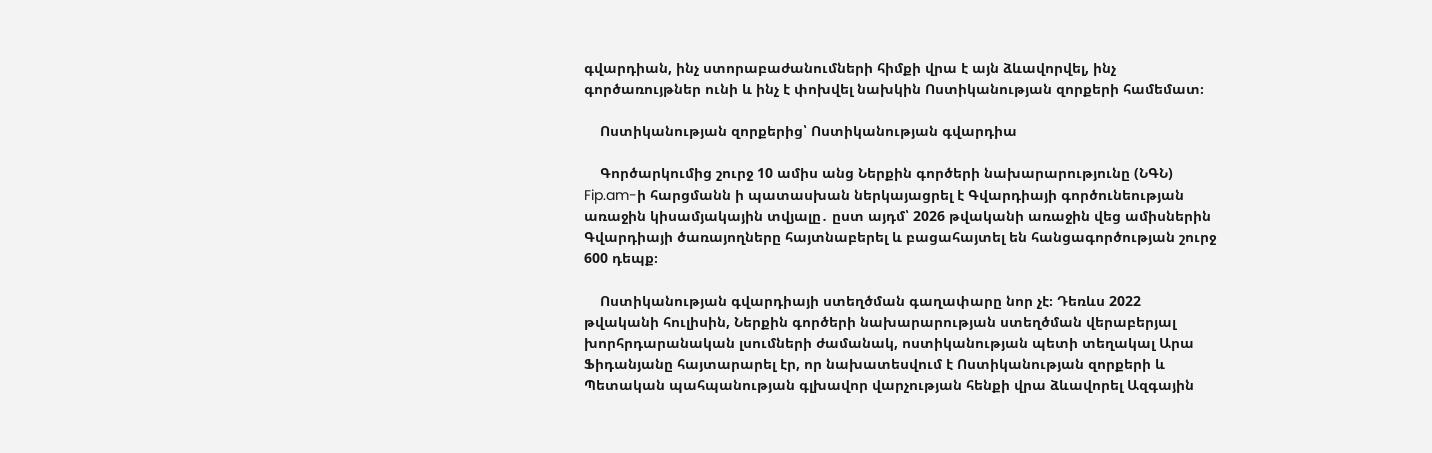գվարդիան, ինչ ստորաբաժանումների հիմքի վրա է այն ձևավորվել, ինչ գործառույթներ ունի և ինչ է փոխվել նախկին Ոստիկանության զորքերի համեմատ։

    Ոստիկանության զորքերից՝ Ոստիկանության գվարդիա

    Գործարկումից շուրջ 10 ամիս անց Ներքին գործերի նախարարությունը (ՆԳՆ) Fip.am-ի հարցմանն ի պատասխան ներկայացրել է Գվարդիայի գործունեության առաջին կիսամյակային տվյալը․ ըստ այդմ՝ 2026 թվականի առաջին վեց ամիսներին Գվարդիայի ծառայողները հայտնաբերել և բացահայտել են հանցագործության շուրջ 600 դեպք։

    Ոստիկանության գվարդիայի ստեղծման գաղափարը նոր չէ։ Դեռևս 2022 թվականի հուլիսին, Ներքին գործերի նախարարության ստեղծման վերաբերյալ խորհրդարանական լսումների ժամանակ, ոստիկանության պետի տեղակալ Արա Ֆիդանյանը հայտարարել էր, որ նախատեսվում է Ոստիկանության զորքերի և Պետական պահպանության գլխավոր վարչության հենքի վրա ձևավորել Ազգային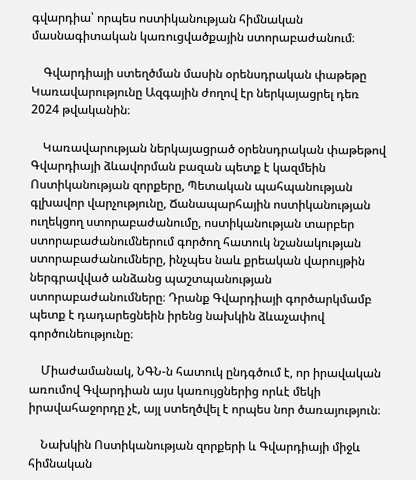գվարդիա՝ որպես ոստիկանության հիմնական մասնագիտական կառուցվածքային ստորաբաժանում։

    Գվարդիայի ստեղծման մասին օրենսդրական փաթեթը Կառավարությունը Ազգային ժողով էր ներկայացրել դեռ 2024 թվականին։

    Կառավարության ներկայացրած օրենսդրական փաթեթով Գվարդիայի ձևավորման բազան պետք է կազմեին Ոստիկանության զորքերը, Պետական պահպանության գլխավոր վարչությունը, Ճանապարհային ոստիկանության ուղեկցող ստորաբաժանումը, ոստիկանության տարբեր ստորաբաժանումներում գործող հատուկ նշանակության ստորաբաժանումները, ինչպես նաև քրեական վարույթին ներգրավված անձանց պաշտպանության ստորաբաժանումները։ Դրանք Գվարդիայի գործարկմամբ պետք է դադարեցնեին իրենց նախկին ձևաչափով գործունեությունը։

    Միաժամանակ, ՆԳՆ-ն հատուկ ընդգծում է, որ իրավական առումով Գվարդիան այս կառույցներից որևէ մեկի իրավահաջորդը չէ, այլ ստեղծվել է որպես նոր ծառայություն։

    Նախկին Ոստիկանության զորքերի և Գվարդիայի միջև հիմնական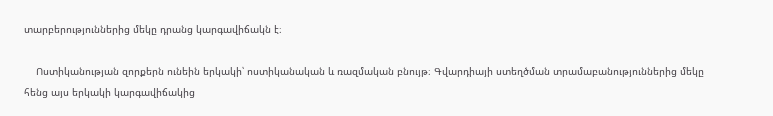տարբերություններից մեկը դրանց կարգավիճակն է։

    Ոստիկանության զորքերն ունեին երկակի՝ ոստիկանական և ռազմական բնույթ։ Գվարդիայի ստեղծման տրամաբանություններից մեկը հենց այս երկակի կարգավիճակից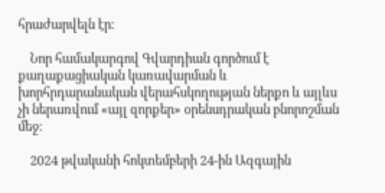հրաժարվելն էր։

    Նոր համակարգով Գվարդիան գործում է քաղաքացիական կառավարման և խորհրդարանական վերահսկողության ներքո և այլևս չի ներառվում «այլ զորքեր» օրենսդրական բնորոշման մեջ։

    2024 թվականի հոկտեմբերի 24-ին Ազգային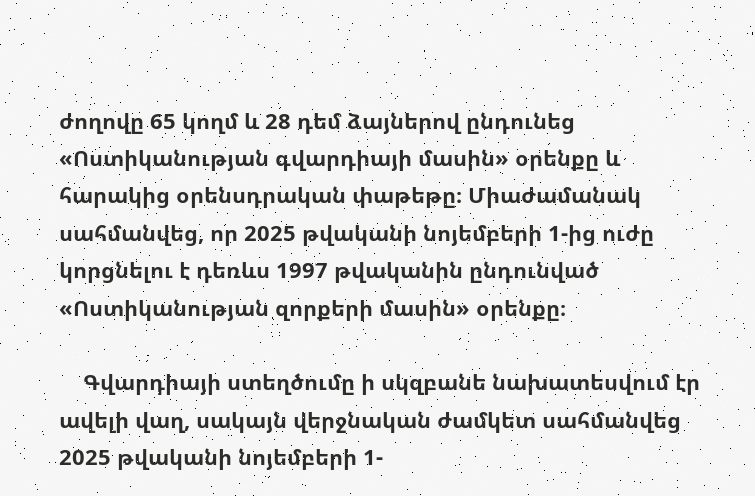ժողովը 65 կողմ և 28 դեմ ձայներով ընդունեց «Ոստիկանության գվարդիայի մասին» օրենքը և հարակից օրենսդրական փաթեթը։ Միաժամանակ սահմանվեց, որ 2025 թվականի նոյեմբերի 1-ից ուժը կորցնելու է դեռևս 1997 թվականին ընդունված «Ոստիկանության զորքերի մասին» օրենքը։

    Գվարդիայի ստեղծումը ի սկզբանե նախատեսվում էր ավելի վաղ, սակայն վերջնական ժամկետ սահմանվեց 2025 թվականի նոյեմբերի 1-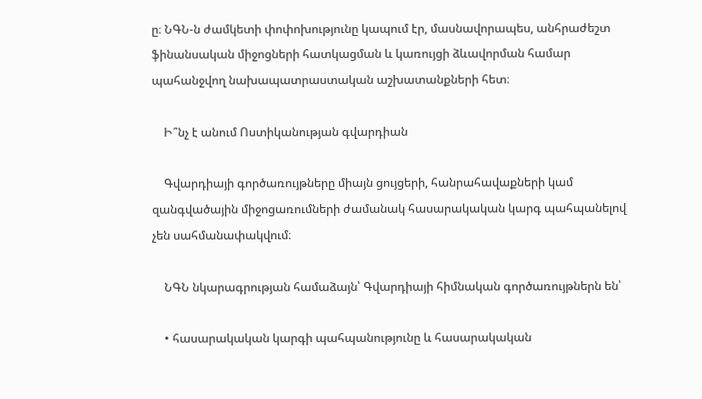ը։ ՆԳՆ-ն ժամկետի փոփոխությունը կապում էր, մասնավորապես, անհրաժեշտ ֆինանսական միջոցների հատկացման և կառույցի ձևավորման համար պահանջվող նախապատրաստական աշխատանքների հետ։

    Ի՞նչ է անում Ոստիկանության գվարդիան

    Գվարդիայի գործառույթները միայն ցույցերի, հանրահավաքների կամ զանգվածային միջոցառումների ժամանակ հասարակական կարգ պահպանելով չեն սահմանափակվում։

    ՆԳՆ նկարագրության համաձայն՝ Գվարդիայի հիմնական գործառույթներն են՝

    • հասարակական կարգի պահպանությունը և հասարակական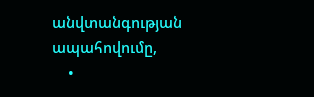անվտանգության ապահովումը,
    •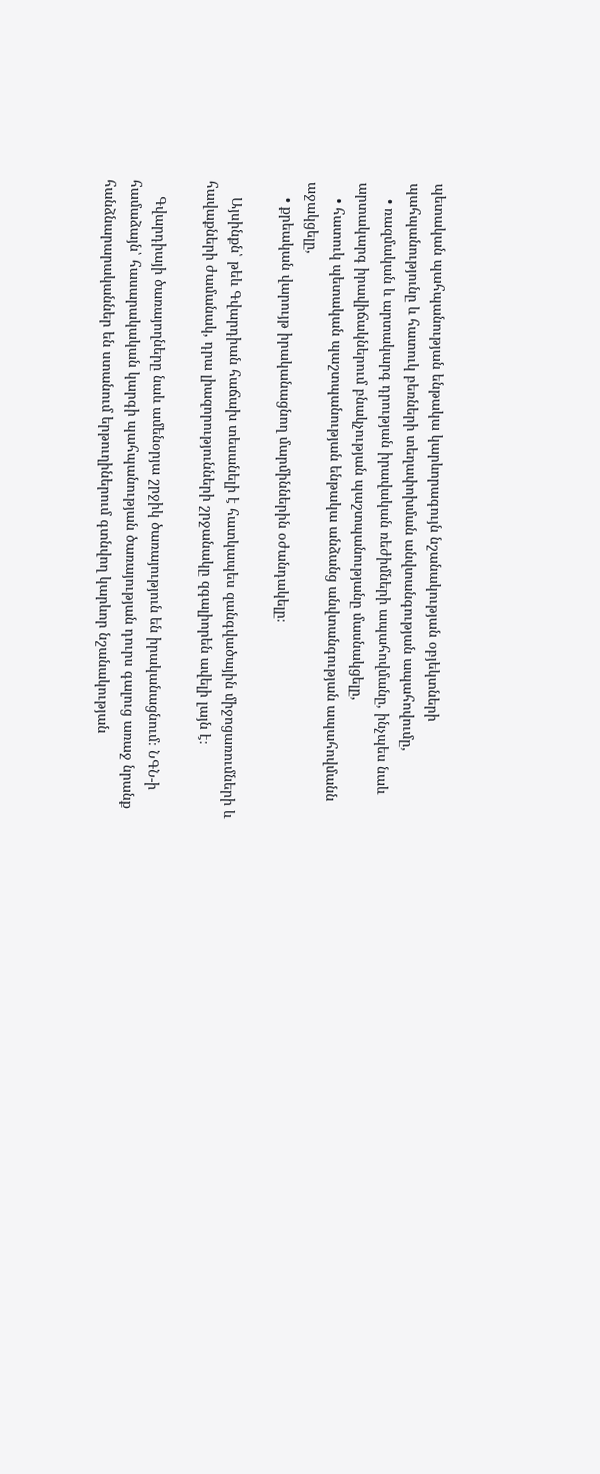պետական պահպանության ենթակա կարևորագույն նշանակության օբյեկտների պահպանությունը և հատուկ բեռների տեղափոխման անվտանգության ապահովումը,
    • ռազմական և արտակարգ դրության իրավական ռեժիմների ապահովմանը, ինչպես նաև արտակարգ իրավիճակներում բնակչության պաշտպանությանը մասնակցելը,
    • հատուկ պետական պաշտպանության ենթակա անձանց անվտանգության ապահովմանն աջակցելը,
    • քրեական վարույթ իրականացնող մարմիններին օժանդակելը։

    Այսինքն՝ թեև Գվարդիան հաճախ տեսանելի է հատկապես զանգվածային միջոցառումների և հավաքների ժամանակ, դրա լիազորությունների շրջանակը զգալիորեն ավելի լայն է։

    Գվարդիայի ծառայողները նաև ամենօրյա շրջիկ ծառայություն են իրականացնում։ ՆԳՆ-ի համաձայն՝ հասարակական կարգի պահպանության ծառայության դուրս գալուց առաջ նրանք հանձնարարականներ են ստանում երթուղիներում գտնվող կարևոր նշանակության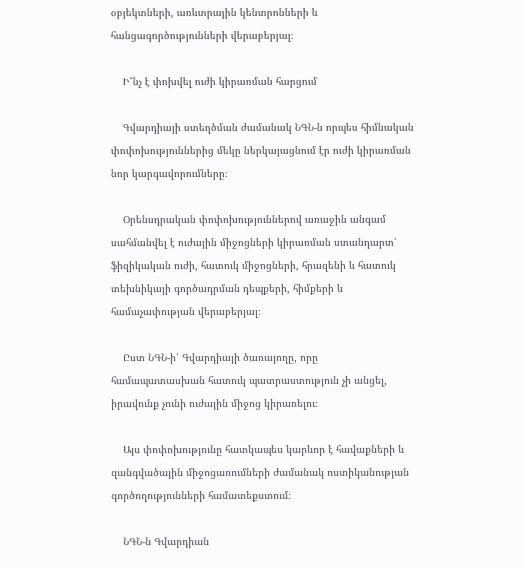օբյեկտների, առևտրային կենտրոնների և հանցագործությունների վերաբերյալ։

    Ի՞նչ է փոխվել ուժի կիրառման հարցում

    Գվարդիայի ստեղծման ժամանակ ՆԳՆ-ն որպես հիմնական փոփոխություններից մեկը ներկայացնում էր ուժի կիրառման նոր կարգավորումները։

    Օրենսդրական փոփոխություններով առաջին անգամ սահմանվել է ուժային միջոցների կիրառման ստանդարտ՝ ֆիզիկական ուժի, հատուկ միջոցների, հրազենի և հատուկ տեխնիկայի գործադրման դեպքերի, հիմքերի և համաչափության վերաբերյալ։

    Ըստ ՆԳՆ-ի՝ Գվարդիայի ծառայողը, որը համապատասխան հատուկ պատրաստություն չի անցել, իրավունք չունի ուժային միջոց կիրառելու։

    Այս փոփոխությունը հատկապես կարևոր է հավաքների և զանգվածային միջոցառումների ժամանակ ոստիկանության գործողությունների համատեքստում։

    ՆԳՆ-ն Գվարդիան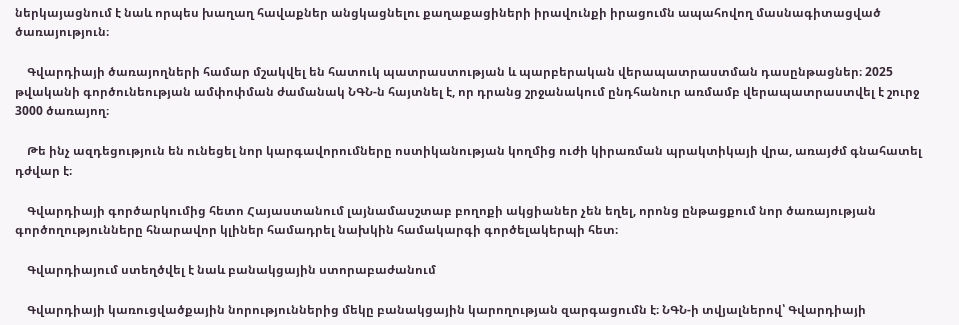ներկայացնում է նաև որպես խաղաղ հավաքներ անցկացնելու քաղաքացիների իրավունքի իրացումն ապահովող մասնագիտացված ծառայություն։

    Գվարդիայի ծառայողների համար մշակվել են հատուկ պատրաստության և պարբերական վերապատրաստման դասընթացներ։ 2025 թվականի գործունեության ամփոփման ժամանակ ՆԳՆ-ն հայտնել է, որ դրանց շրջանակում ընդհանուր առմամբ վերապատրաստվել է շուրջ 3000 ծառայող։

    Թե ինչ ազդեցություն են ունեցել նոր կարգավորումները ոստիկանության կողմից ուժի կիրառման պրակտիկայի վրա, առայժմ գնահատել դժվար է։

    Գվարդիայի գործարկումից հետո Հայաստանում լայնամասշտաբ բողոքի ակցիաներ չեն եղել, որոնց ընթացքում նոր ծառայության գործողությունները հնարավոր կլիներ համադրել նախկին համակարգի գործելակերպի հետ։

    Գվարդիայում ստեղծվել է նաև բանակցային ստորաբաժանում

    Գվարդիայի կառուցվածքային նորություններից մեկը բանակցային կարողության զարգացումն է։ ՆԳՆ-ի տվյալներով՝ Գվարդիայի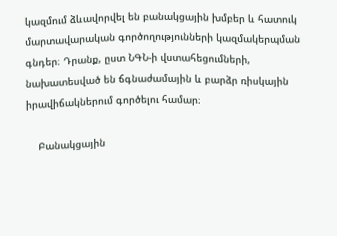կազմում ձևավորվել են բանակցային խմբեր և հատուկ մարտավարական գործողությունների կազմակերպման գնդեր։ Դրանք, ըստ ՆԳՆ-ի վստահեցումների, նախատեսված են ճգնաժամային և բարձր ռիսկային իրավիճակներում գործելու համար։

    Բանակցային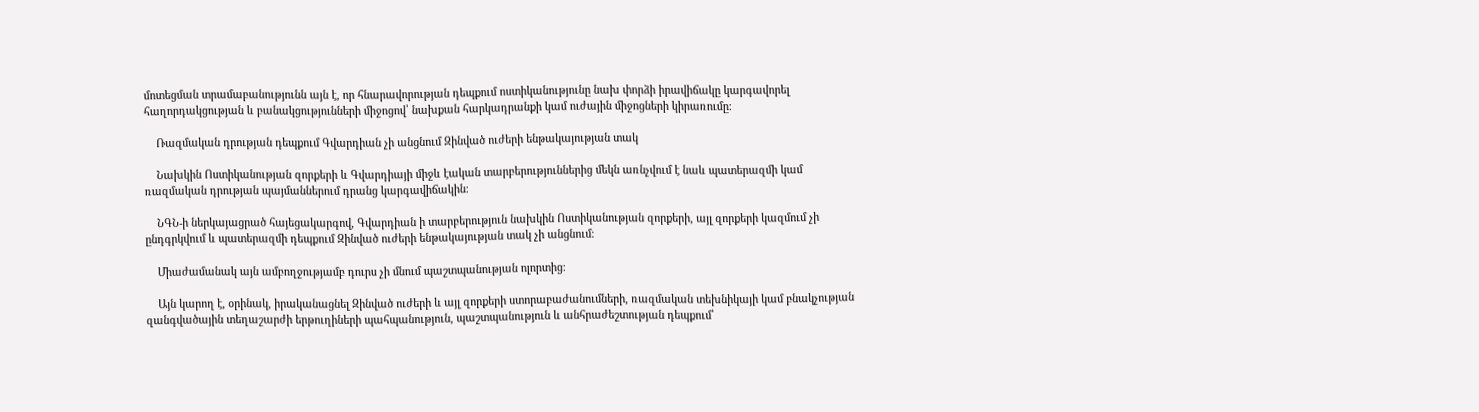մոտեցման տրամաբանությունն այն է, որ հնարավորության դեպքում ոստիկանությունը նախ փորձի իրավիճակը կարգավորել հաղորդակցության և բանակցությունների միջոցով՝ նախքան հարկադրանքի կամ ուժային միջոցների կիրառումը։

    Ռազմական դրության դեպքում Գվարդիան չի անցնում Զինված ուժերի ենթակայության տակ

    Նախկին Ոստիկանության զորքերի և Գվարդիայի միջև էական տարբերություններից մեկն առնչվում է նաև պատերազմի կամ ռազմական դրության պայմաններում դրանց կարգավիճակին։

    ՆԳՆ-ի ներկայացրած հայեցակարգով, Գվարդիան ի տարբերություն նախկին Ոստիկանության զորքերի, այլ զորքերի կազմում չի ընդգրկվում և պատերազմի դեպքում Զինված ուժերի ենթակայության տակ չի անցնում։

    Միաժամանակ այն ամբողջությամբ դուրս չի մնում պաշտպանության ոլորտից։

    Այն կարող է, օրինակ, իրականացնել Զինված ուժերի և այլ զորքերի ստորաբաժանումների, ռազմական տեխնիկայի կամ բնակչության զանգվածային տեղաշարժի երթուղիների պահպանություն, պաշտպանություն և անհրաժեշտության դեպքում՝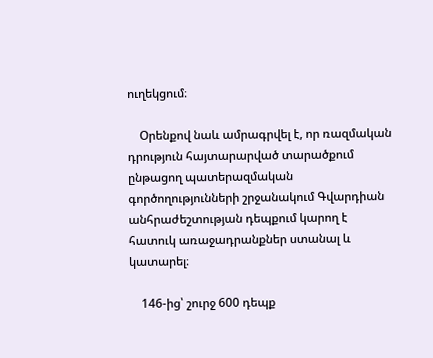ուղեկցում։

    Օրենքով նաև ամրագրվել է, որ ռազմական դրություն հայտարարված տարածքում ընթացող պատերազմական գործողությունների շրջանակում Գվարդիան անհրաժեշտության դեպքում կարող է հատուկ առաջադրանքներ ստանալ և կատարել։

    146-ից՝ շուրջ 600 դեպք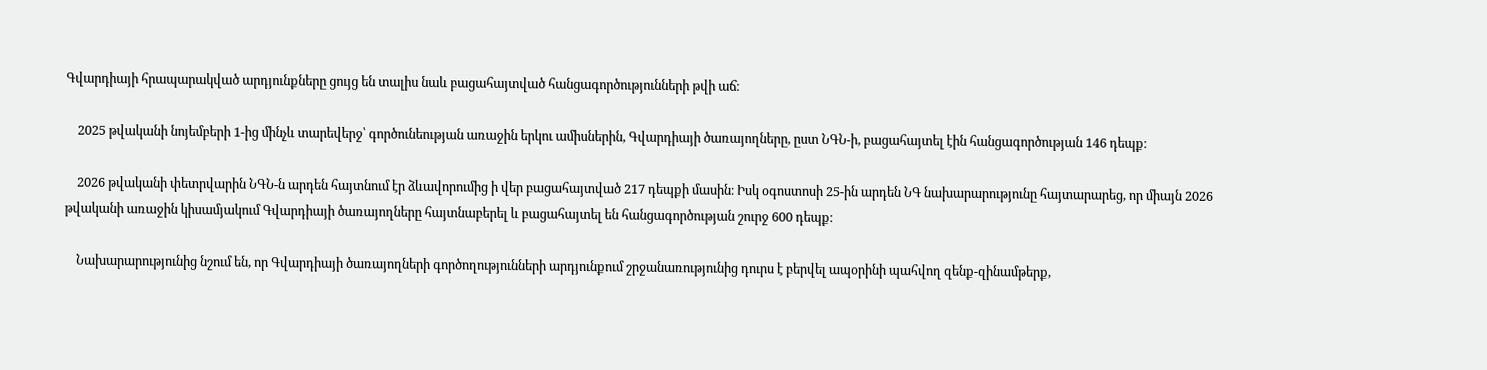Գվարդիայի հրապարակված արդյունքները ցույց են տալիս նաև բացահայտված հանցագործությունների թվի աճ։

    2025 թվականի նոյեմբերի 1-ից մինչև տարեվերջ՝ գործունեության առաջին երկու ամիսներին, Գվարդիայի ծառայողները, ըստ ՆԳՆ-ի, բացահայտել էին հանցագործության 146 դեպք։

    2026 թվականի փետրվարին ՆԳՆ-ն արդեն հայտնում էր ձևավորումից ի վեր բացահայտված 217 դեպքի մասին։ Իսկ օգոստոսի 25-ին արդեն ՆԳ նախարարությունը հայտարարեց, որ միայն 2026 թվականի առաջին կիսամյակում Գվարդիայի ծառայողները հայտնաբերել և բացահայտել են հանցագործության շուրջ 600 դեպք։

    Նախարարությունից նշում են, որ Գվարդիայի ծառայողների գործողությունների արդյունքում շրջանառությունից դուրս է բերվել ապօրինի պահվող զենք-զինամթերք,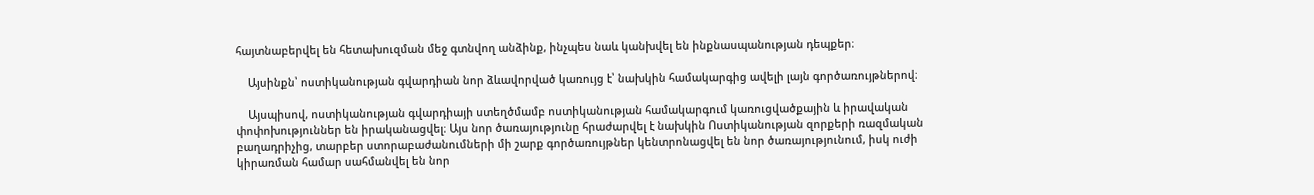հայտնաբերվել են հետախուզման մեջ գտնվող անձինք, ինչպես նաև կանխվել են ինքնասպանության դեպքեր։

    Այսինքն՝ ոստիկանության գվարդիան նոր ձևավորված կառույց է՝ նախկին համակարգից ավելի լայն գործառույթներով։

    Այսպիսով, ոստիկանության գվարդիայի ստեղծմամբ ոստիկանության համակարգում կառուցվածքային և իրավական փոփոխություններ են իրականացվել։ Այս նոր ծառայությունը հրաժարվել է նախկին Ոստիկանության զորքերի ռազմական բաղադրիչից, տարբեր ստորաբաժանումների մի շարք գործառույթներ կենտրոնացվել են նոր ծառայությունում, իսկ ուժի կիրառման համար սահմանվել են նոր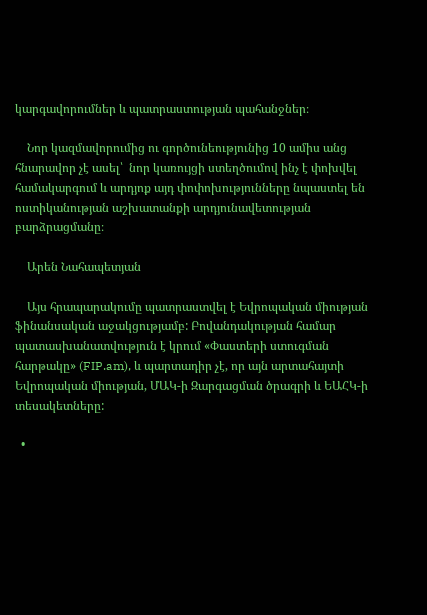կարգավորումներ և պատրաստության պահանջներ։

    Նոր կազմավորումից ու գործունեությունից 10 ամիս անց հնարավոր չէ ասել՝  նոր կառույցի ստեղծումով ինչ է փոխվել համակարգում և արդյոք այդ փոփոխությունները նպաստել են ոստիկանության աշխատանքի արդյունավետության բարձրացմանը։

    Արեն Նահապետյան

    Այս հրապարակումը պատրաստվել է Եվրոպական միության ֆինանսական աջակցությամբ: Բովանդակության համար պատասխանատվություն է կրում «Փաստերի ստուգման հարթակը» (FIP.am), և պարտադիր չէ, որ այն արտահայտի Եվրոպական միության, ՄԱԿ-ի Զարգացման ծրագրի և ԵԱՀԿ-ի տեսակետները:

  •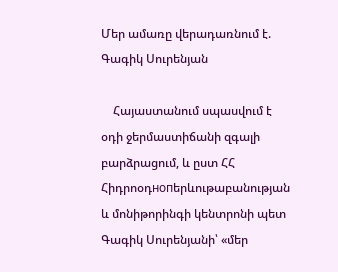Մեր ամառը վերադառնում է. Գագիկ Սուրենյան

    Հայաստանում սպասվում է օդի ջերմաստիճանի զգալի բարձրացում, և ըստ ՀՀ Հիդրոօդнопերևութաբանության և մոնիթորինգի կենտրոնի պետ Գագիկ Սուրենյանի՝ «մեր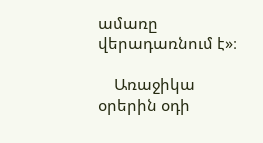ամառը վերադառնում է»։

    Առաջիկա օրերին օդի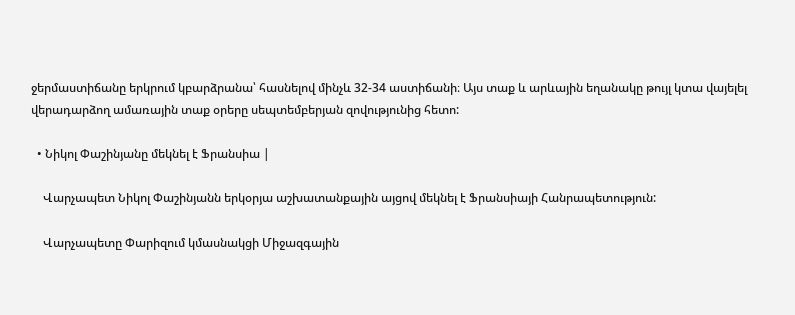ջերմաստիճանը երկրում կբարձրանա՝ հասնելով մինչև 32-34 աստիճանի։ Այս տաք և արևային եղանակը թույլ կտա վայելել վերադարձող ամառային տաք օրերը սեպտեմբերյան զովությունից հետո:

  • Նիկոլ Փաշինյանը մեկնել է Ֆրանսիա |

    Վարչապետ Նիկոլ Փաշինյանն երկօրյա աշխատանքային այցով մեկնել է Ֆրանսիայի Հանրապետություն:

    Վարչապետը Փարիզում կմասնակցի Միջազգային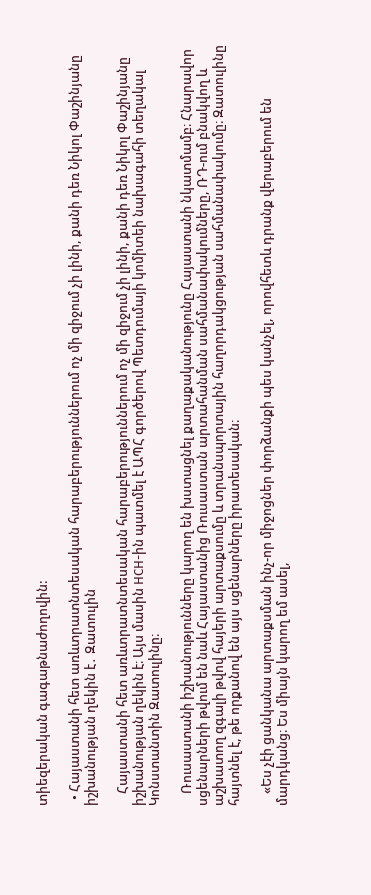տիեզերական գագաթնաժողովին:

  • Հայաստանի հետ առևտրատնտեսական հարաբերություններում ոչ մի զիջում չի լինի, քանի դեռ Նիկոլ Փաշինյանը իշխանության ղեկին է․ Զատուլին

    Հայաստանի հետ առևտրատնտեսական հարաբերություններում ոչ մի զիջում չի լինի, քանի դեռ Նիկոլ Փաշինյանը իշխանության ղեկին է։ Այս մասին НСН-ին պատմել է ԱՊՀ գործերով Պետդումայի կոմիտեի նախագահի տեղակալ Կոնստանտին Զատուլինը։

    Ռուսաստանի իշխանությունները կարող են խստացնել քաղաքականությունը Հայաստանի նկատմամբ։ Հնարավոր սցենարների թվում են նաև Հայաստանից Ռուսաստան արտահանման սահմանափակումները, ՌԴ-ում բնակվող և աշխատող զգալի թվով հայերի արտաքսումը և տրանսպորտային հաղորդակցության սահմանափակումը։ Զատուլինը հայտնել է, թե որքանով են այս սցենարները իրատեսական։

    «Ես չէի ցանկանա արտաքսման ինչ-որ միջոցներ փորձանքի պես կանչել, որովհետև դրանք վերաբերում են մարդկանց։ Ես միայն կարող եմ ասել,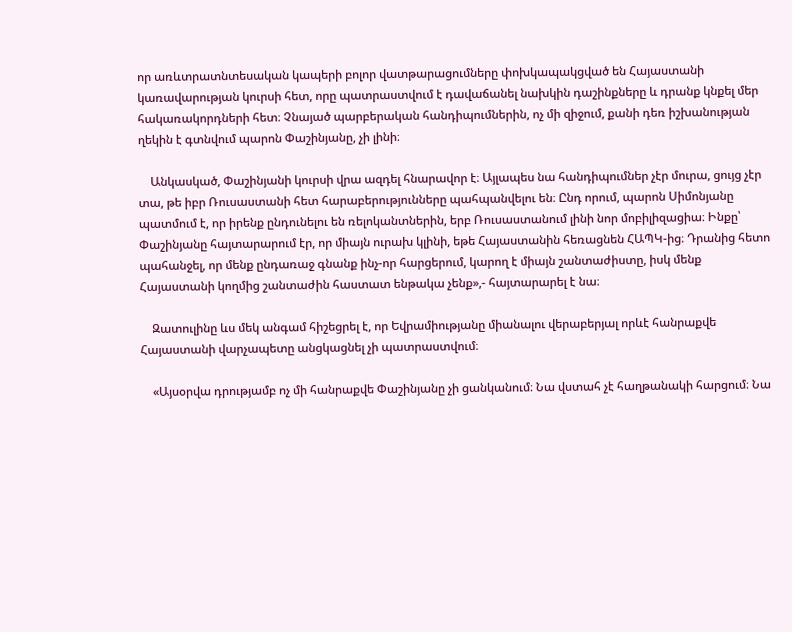որ առևտրատնտեսական կապերի բոլոր վատթարացումները փոխկապակցված են Հայաստանի կառավարության կուրսի հետ, որը պատրաստվում է դավաճանել նախկին դաշինքները և դրանք կնքել մեր հակառակորդների հետ։ Չնայած պարբերական հանդիպումներին, ոչ մի զիջում, քանի դեռ իշխանության ղեկին է գտնվում պարոն Փաշինյանը, չի լինի։

    Անկասկած, Փաշինյանի կուրսի վրա ազդել հնարավոր է։ Այլապես նա հանդիպումներ չէր մուրա, ցույց չէր տա, թե իբր Ռուսաստանի հետ հարաբերությունները պահպանվելու են։ Ընդ որում, պարոն Սիմոնյանը պատմում է, որ իրենք ընդունելու են ռելոկանտներին, երբ Ռուսաստանում լինի նոր մոբիլիզացիա։ Ինքը՝ Փաշինյանը հայտարարում էր, որ միայն ուրախ կլինի, եթե Հայաստանին հեռացնեն ՀԱՊԿ-ից։ Դրանից հետո պահանջել, որ մենք ընդառաջ գնանք ինչ-որ հարցերում, կարող է միայն շանտաժիստը, իսկ մենք Հայաստանի կողմից շանտաժին հաստատ ենթակա չենք»,- հայտարարել է նա։

    Զատուլինը ևս մեկ անգամ հիշեցրել է, որ Եվրամիությանը միանալու վերաբերյալ որևէ հանրաքվե Հայաստանի վարչապետը անցկացնել չի պատրաստվում։

    «Այսօրվա դրությամբ ոչ մի հանրաքվե Փաշինյանը չի ցանկանում։ Նա վստահ չէ հաղթանակի հարցում։ Նա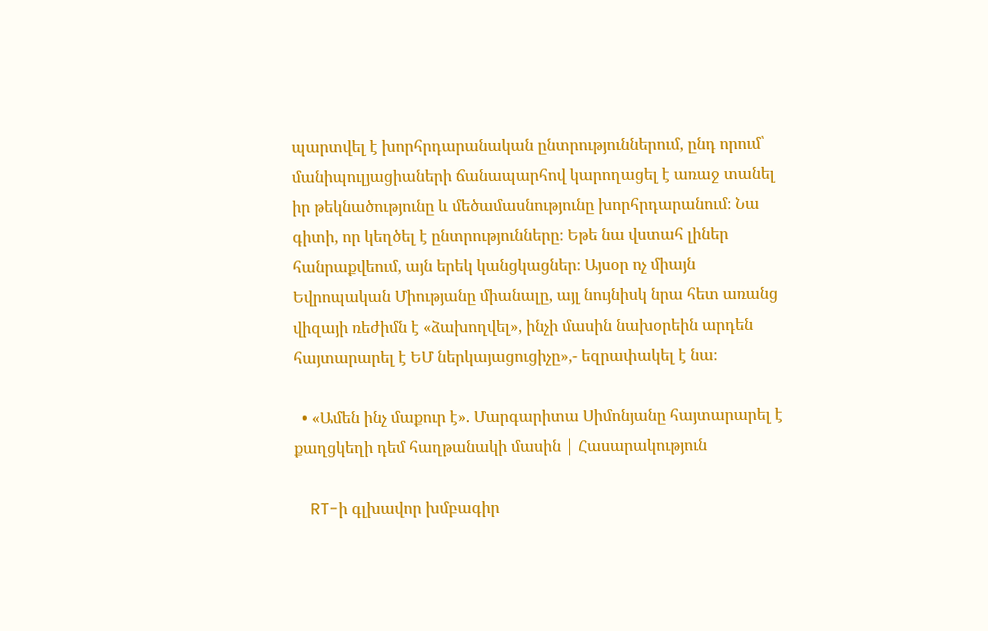պարտվել է խորհրդարանական ընտրություններում, ընդ որում՝ մանիպուլյացիաների ճանապարհով կարողացել է առաջ տանել իր թեկնածությունը և մեծամասնությունը խորհրդարանում։ Նա գիտի, որ կեղծել է ընտրությունները։ Եթե նա վստահ լիներ հանրաքվեում, այն երեկ կանցկացներ։ Այսօր ոչ միայն Եվրոպական Միությանը միանալը, այլ նույնիսկ նրա հետ առանց վիզայի ռեժիմն է «ձախողվել», ինչի մասին նախօրեին արդեն հայտարարել է ԵՄ ներկայացուցիչը»,- եզրափակել է նա։

  • «Ամեն ինչ մաքուր է». Մարգարիտա Սիմոնյանը հայտարարել է քաղցկեղի դեմ հաղթանակի մասին | Հասարակություն

    RT-ի գլխավոր խմբագիր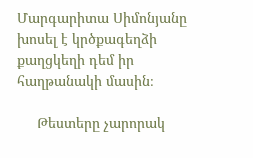Մարգարիտա Սիմոնյանը խոսել է կրծքագեղձի քաղցկեղի դեմ իր հաղթանակի մասին։

     Թեստերը չարորակ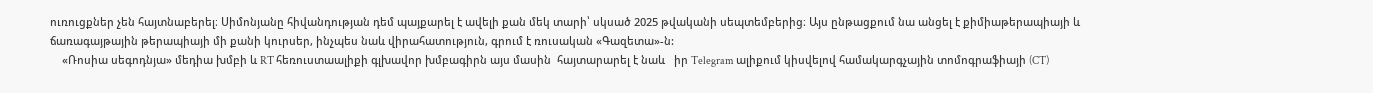ուռուցքներ չեն հայտնաբերել։ Սիմոնյանը հիվանդության դեմ պայքարել է ավելի քան մեկ տարի՝ սկսած 2025 թվականի սեպտեմբերից։ Այս ընթացքում նա անցել է քիմիաթերապիայի և ճառագայթային թերապիայի մի քանի կուրսեր, ինչպես նաև վիրահատություն, գրում է ռուսական «Գազետա»-ն:
    «Ռոսիա սեգոդնյա» մեդիա խմբի և RT հեռուստաալիքի գլխավոր խմբագիրն այս մասին  հայտարարել է նաև   իր Telegram ալիքում կիսվելով համակարգչային տոմոգրաֆիայի (CT)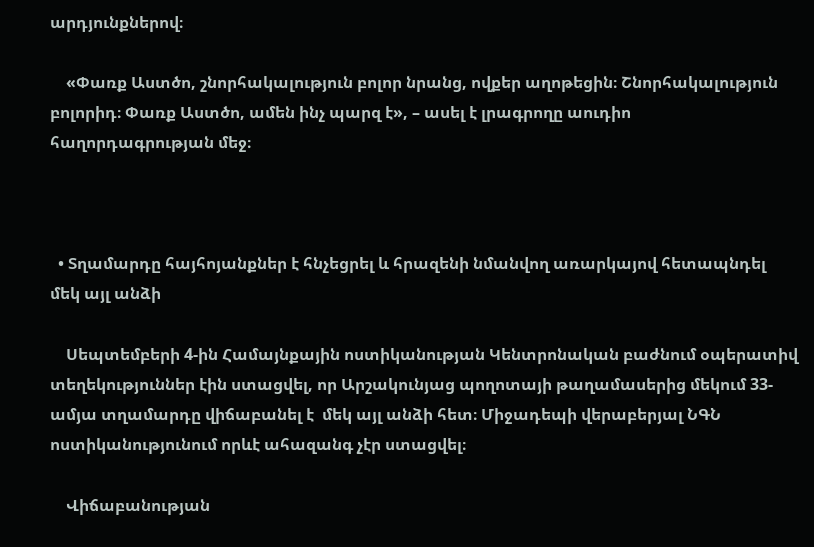արդյունքներով։

    «Փառք Աստծո, շնորհակալություն բոլոր նրանց, ովքեր աղոթեցին։ Շնորհակալություն բոլորիդ։ Փառք Աստծո, ամեն ինչ պարզ է», – ասել է լրագրողը աուդիո հաղորդագրության մեջ։



  • Տղամարդը հայհոյանքներ է հնչեցրել և հրազենի նմանվող առարկայով հետապնդել մեկ այլ անձի

    Սեպտեմբերի 4-ին Համայնքային ոստիկանության Կենտրոնական բաժնում օպերատիվ տեղեկություններ էին ստացվել, որ Արշակունյաց պողոտայի թաղամասերից մեկում 33-ամյա տղամարդը վիճաբանել է  մեկ այլ անձի հետ։ Միջադեպի վերաբերյալ ՆԳՆ ոստիկանությունում որևէ ահազանգ չէր ստացվել։

    Վիճաբանության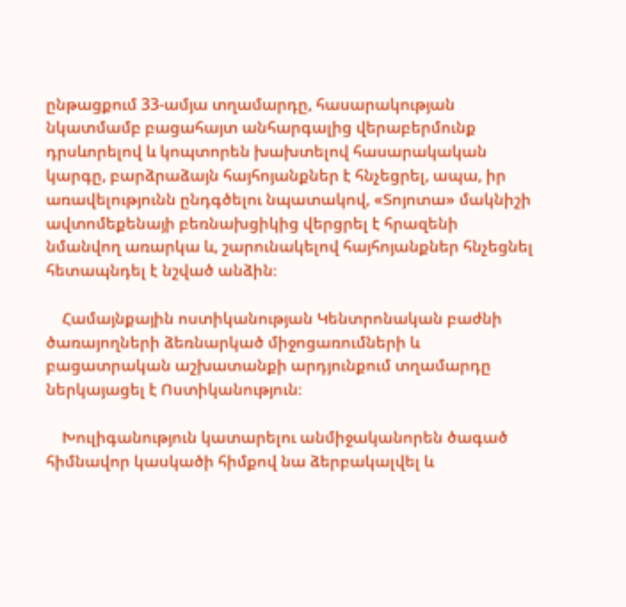ընթացքում 33-ամյա տղամարդը, հասարակության նկատմամբ բացահայտ անհարգալից վերաբերմունք դրսևորելով և կոպտորեն խախտելով հասարակական կարգը, բարձրաձայն հայհոյանքներ է հնչեցրել, ապա, իր առավելությունն ընդգծելու նպատակով, «Տոյոտա» մակնիշի ավտոմեքենայի բեռնախցիկից վերցրել է հրազենի նմանվող առարկա և, շարունակելով հայհոյանքներ հնչեցնել հետապնդել է նշված անձին։

    Համայնքային ոստիկանության Կենտրոնական բաժնի ծառայողների ձեռնարկած միջոցառումների և բացատրական աշխատանքի արդյունքում տղամարդը ներկայացել է Ոստիկանություն։

    Խուլիգանություն կատարելու անմիջականորեն ծագած հիմնավոր կասկածի հիմքով նա ձերբակալվել և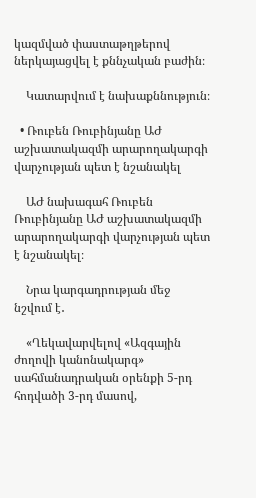կազմված փաստաթղթերով ներկայացվել է քննչական բաժին։

    Կատարվում է նախաքննություն։

  • Ռուբեն Ռուբինյանը ԱԺ աշխատակազմի արարողակարգի վարչության պետ է նշանակել

    ԱԺ նախագահ Ռուբեն Ռուբինյանը ԱԺ աշխատակազմի արարողակարգի վարչության պետ է նշանակել։

    Նրա կարգադրության մեջ նշվում է․

    «Ղեկավարվելով «Ազգային ժողովի կանոնակարգ» սահմանադրական օրենքի 5-րդ հոդվածի 3-րդ մասով,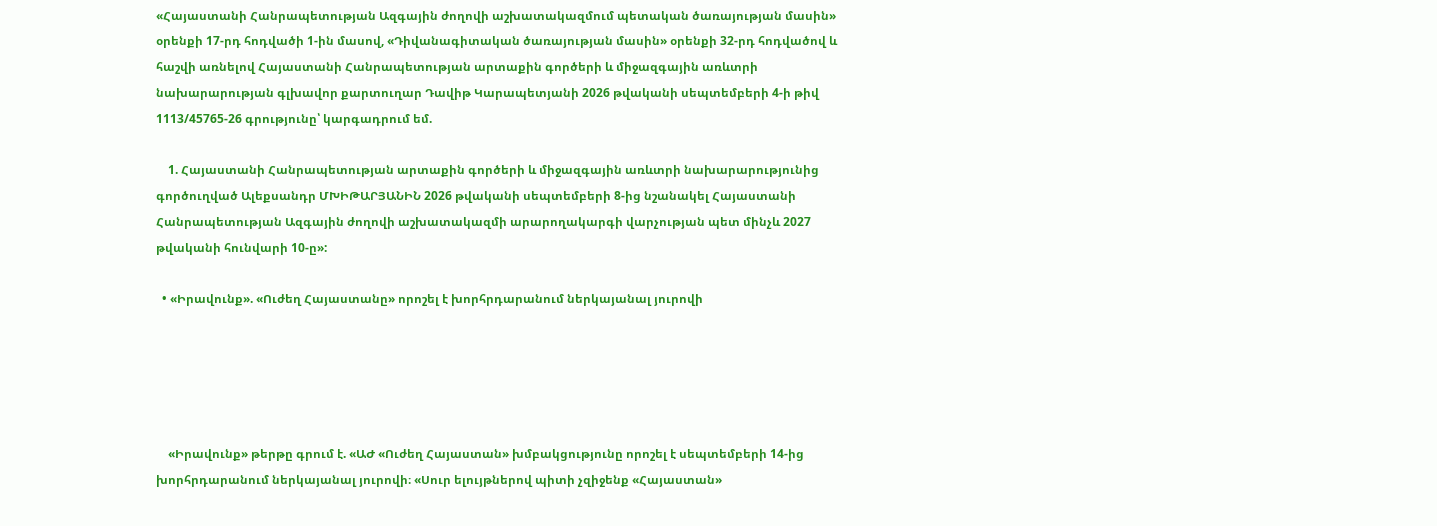«Հայաստանի Հանրապետության Ազգային ժողովի աշխատակազմում պետական ծառայության մասին» օրենքի 17-րդ հոդվածի 1-ին մասով, «Դիվանագիտական ծառայության մասին» օրենքի 32-րդ հոդվածով և հաշվի առնելով Հայաստանի Հանրապետության արտաքին գործերի և միջազգային առևտրի նախարարության գլխավոր քարտուղար Դավիթ Կարապետյանի 2026 թվականի սեպտեմբերի 4-ի թիվ 1113/45765-26 գրությունը՝ կարգադրում եմ.

    1. Հայաստանի Հանրապետության արտաքին գործերի և միջազգային առևտրի նախարարությունից գործուղված Ալեքսանդր ՄԽԻԹԱՐՅԱՆԻՆ 2026 թվականի սեպտեմբերի 8-ից նշանակել Հայաստանի Հանրապետության Ազգային ժողովի աշխատակազմի արարողակարգի վարչության պետ մինչև 2027 թվականի հունվարի 10-ը»:

  • «Իրավունք». «Ուժեղ Հայաստանը» որոշել է խորհրդարանում ներկայանալ յուրովի





    «Իրավունք» թերթը գրում է. «ԱԺ «Ուժեղ Հայաստան» խմբակցությունը որոշել է սեպտեմբերի 14-ից խորհրդարանում ներկայանալ յուրովի։ «Սուր ելույթներով պիտի չզիջենք «Հայաստան»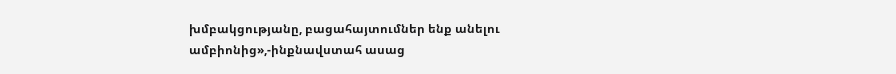խմբակցությանը, բացահայտումներ ենք անելու ամբիոնից»,-ինքնավստահ ասաց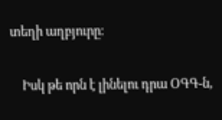տեղի աղբյուրը։

    Իսկ թե որն է լինելու դրա ՕԳԳ-ն,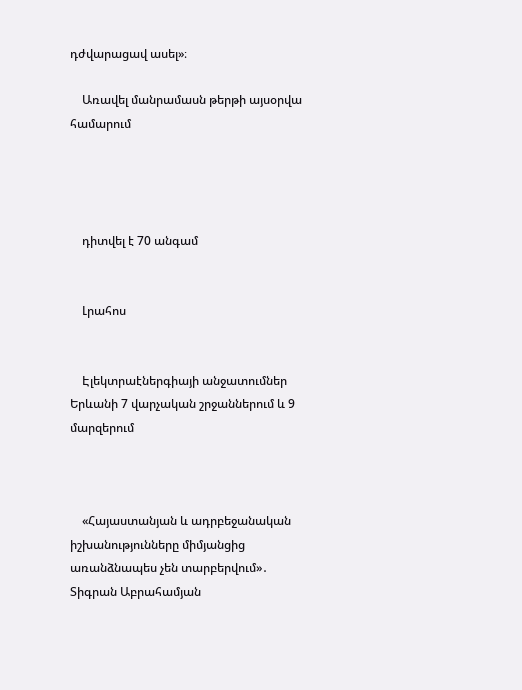դժվարացավ ասել»։

    Առավել մանրամասն թերթի այսօրվա համարում




    դիտվել է 70 անգամ


    Լրահոս


    Էլեկտրաէներգիայի անջատումներ Երևանի 7 վարչական շրջաններում և 9 մարզերում



    «Հայաստանյան և ադրբեջանական իշխանությունները միմյանցից առանձնապես չեն տարբերվում»․ Տիգրան Աբրահամյան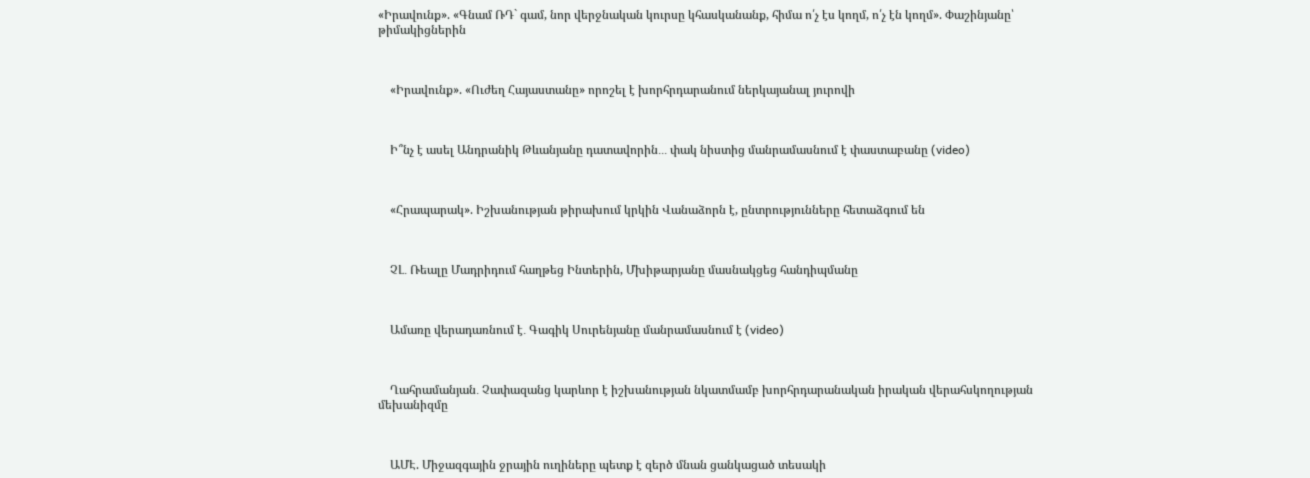«Իրավունք». «Գնամ ՌԴ` գամ, նոր վերջնական կուրսը կհասկանանք, հիմա ո՛չ էս կողմ, ո՛չ էն կողմ». Փաշինյանը՝ թիմակիցներին



    «Իրավունք». «Ուժեղ Հայաստանը» որոշել է խորհրդարանում ներկայանալ յուրովի



    Ի՞նչ է ասել Անդրանիկ Թևանյանը դատավորին․․․ փակ նիստից մանրամասնում է փաստաբանը (video)



    «Հրապարակ». Իշխանության թիրախում կրկին Վանաձորն է, ընտրությունները հետաձգում են



    ՉԼ․ Ռեալը Մադրիդում հաղթեց Ինտերին, Մխիթարյանը մասնակցեց հանդիպմանը



    Ամառը վերադառնում է․ Գագիկ Սուրենյանը մանրամասնում է (video)



    Ղահրամանյան․ Չափազանց կարևոր է իշխանության նկատմամբ խորհրդարանական իրական վերահսկողության մեխանիզմը



    ԱՄԷ. Միջազգային ջրային ուղիները պետք է զերծ մնան ցանկացած տեսակի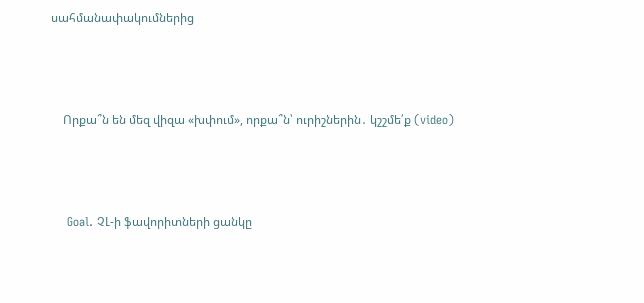սահմանափակումներից



    Որքա՞ն են մեզ վիզա «խփում», որքա՞ն՝ ուրիշներին․ կշշմե՛ք (video)



    Goal. ՉԼ-ի ֆավորիտների ցանկը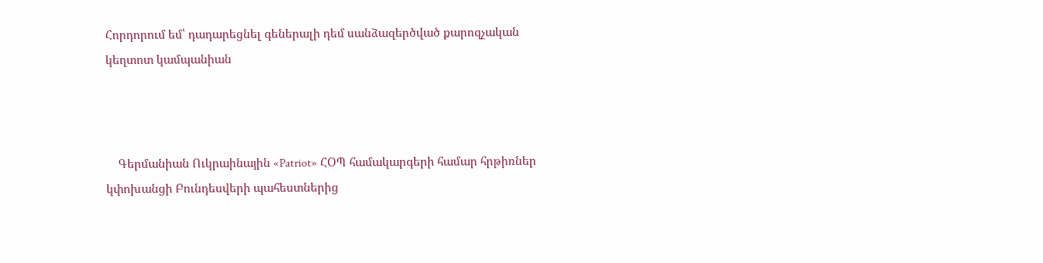Հորդորում եմ՝ դադարեցնել գեներալի դեմ սանձազերծված քարոզչական կեղտոտ կամպանիան



    Գերմանիան Ուկրաինային «Patriot» ՀՕՊ համակարգերի համար հրթիռներ կփոխանցի Բունդեսվերի պահեստներից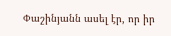Փաշինյանն ասել էր, որ իր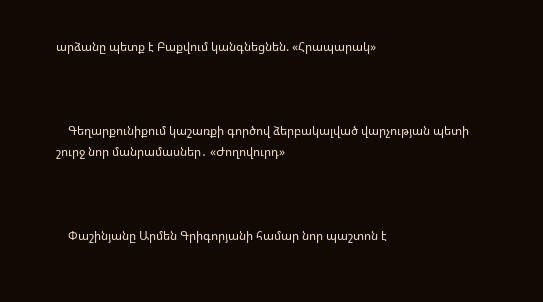արձանը պետք է Բաքվում կանգնեցնեն. «Հրապարակ»



    Գեղարքունիքում կաշառքի գործով ձերբակալված վարչության պետի շուրջ նոր մանրամասներ․ «Ժողովուրդ»



    Փաշինյանը Արմեն Գրիգորյանի համար նոր պաշտոն է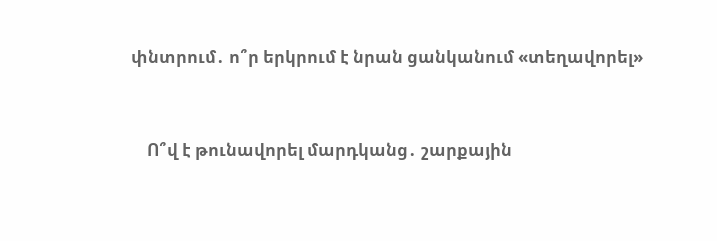փնտրում․ ո՞ր երկրում է նրան ցանկանում «տեղավորել»



    Ո՞վ է թունավորել մարդկանց․ շարքային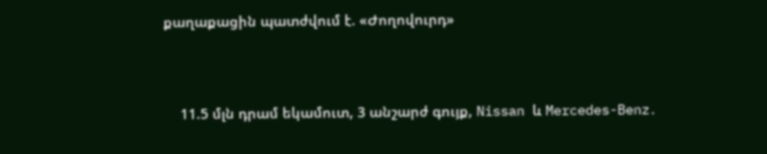քաղաքացին պատժվում է. «Ժողովուրդ»



    11.5 մլն դրամ եկամուտ, 3 անշարժ գույք, Nissan և Mercedes-Benz․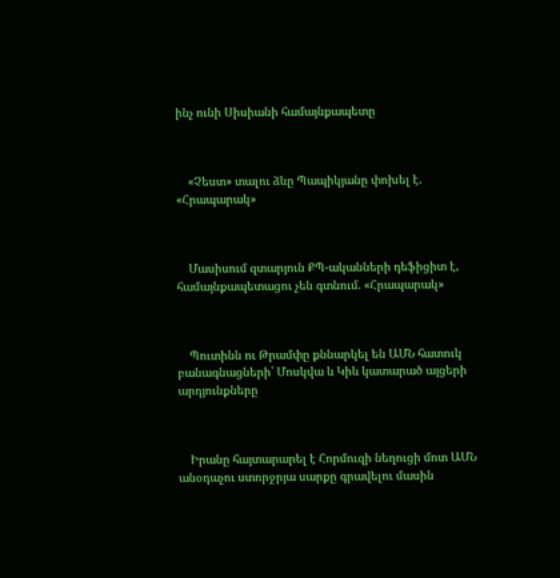ինչ ունի Սիսիանի համայնքապետը



    «Չեստ» տալու ձևը Պապիկյանը փոխել է. «Հրապարակ»



    Մասիսում զտարյուն ՔՊ-ականների դեֆիցիտ է, համայնքապետացու չեն գտնում. «Հրապարակ»



    Պուտինն ու Թրամփը քննարկել են ԱՄՆ հատուկ բանագնացների՝ Մոսկվա և Կիև կատարած այցերի արդյունքները



    Իրանը հայտարարել է Հորմուզի նեղուցի մոտ ԱՄՆ անօդաչու ստորջրյա սարքը գրավելու մասին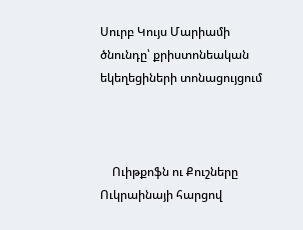Սուրբ Կույս Մարիամի ծնունդը՝ քրիստոնեական եկեղեցիների տոնացույցում



    Ուիթքոֆն ու Քուշները Ուկրաինայի հարցով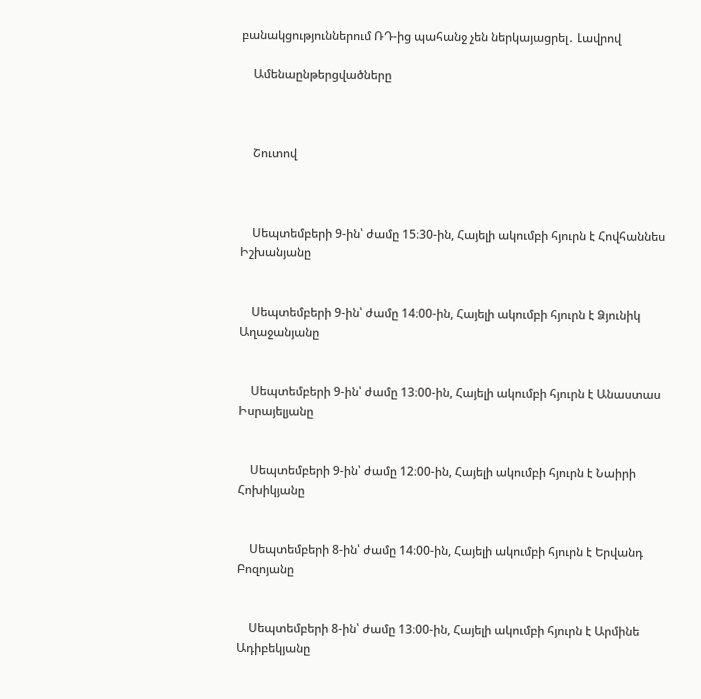բանակցություններում ՌԴ-ից պահանջ չեն ներկայացրել․ Լավրով

    Ամենաընթերցվածները



    Շուտով



    Սեպտեմբերի 9-ին՝ ժամը 15։30-ին, Հայելի ակումբի հյուրն է Հովհաննես Իշխանյանը


    Սեպտեմբերի 9-ին՝ ժամը 14։00-ին, Հայելի ակումբի հյուրն է Ձյունիկ Աղաջանյանը


    Սեպտեմբերի 9-ին՝ ժամը 13։00-ին, Հայելի ակումբի հյուրն է Անաստաս Իսրայելյանը


    Սեպտեմբերի 9-ին՝ ժամը 12։00-ին, Հայելի ակումբի հյուրն է Նաիրի Հոխիկյանը


    Սեպտեմբերի 8-ին՝ ժամը 14։00-ին, Հայելի ակումբի հյուրն է Երվանդ Բոզոյանը


    Սեպտեմբերի 8-ին՝ ժամը 13։00-ին, Հայելի ակումբի հյուրն է Արմինե Ադիբեկյանը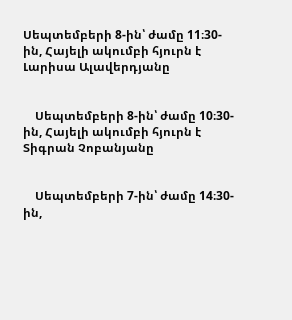Սեպտեմբերի 8-ին՝ ժամը 11։30-ին, Հայելի ակումբի հյուրն է Լարիսա Ալավերդյանը


    Սեպտեմբերի 8-ին՝ ժամը 10։30-ին, Հայելի ակումբի հյուրն է Տիգրան Չոբանյանը


    Սեպտեմբերի 7-ին՝ ժամը 14։30-ին,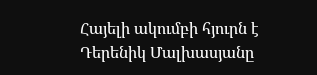Հայելի ակումբի հյուրն է Դերենիկ Մալխասյանը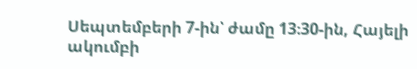Սեպտեմբերի 7-ին՝ ժամը 13։30-ին, Հայելի ակումբի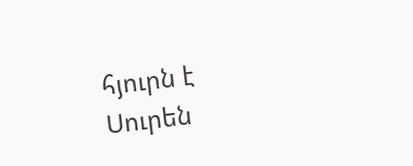հյուրն է Սուրեն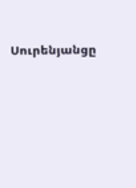Սուրենյանցը